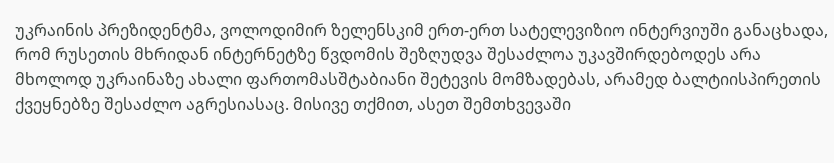უკრაინის პრეზიდენტმა, ვოლოდიმირ ზელენსკიმ ერთ-ერთ სატელევიზიო ინტერვიუში განაცხადა, რომ რუსეთის მხრიდან ინტერნეტზე წვდომის შეზღუდვა შესაძლოა უკავშირდებოდეს არა მხოლოდ უკრაინაზე ახალი ფართომასშტაბიანი შეტევის მომზადებას, არამედ ბალტიისპირეთის ქვეყნებზე შესაძლო აგრესიასაც. მისივე თქმით, ასეთ შემთხვევაში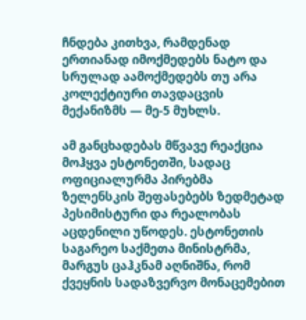ჩნდება კითხვა, რამდენად ერთიანად იმოქმედებს ნატო და სრულად აამოქმედებს თუ არა კოლექტიური თავდაცვის მექანიზმს — მე-5 მუხლს.

ამ განცხადებას მწვავე რეაქცია მოჰყვა ესტონეთში, სადაც ოფიციალურმა პირებმა ზელენსკის შეფასებებს ზედმეტად პესიმისტური და რეალობას აცდენილი უწოდეს. ესტონეთის საგარეო საქმეთა მინისტრმა, მარგუს ცაჰკნამ აღნიშნა, რომ ქვეყნის სადაზვერვო მონაცემებით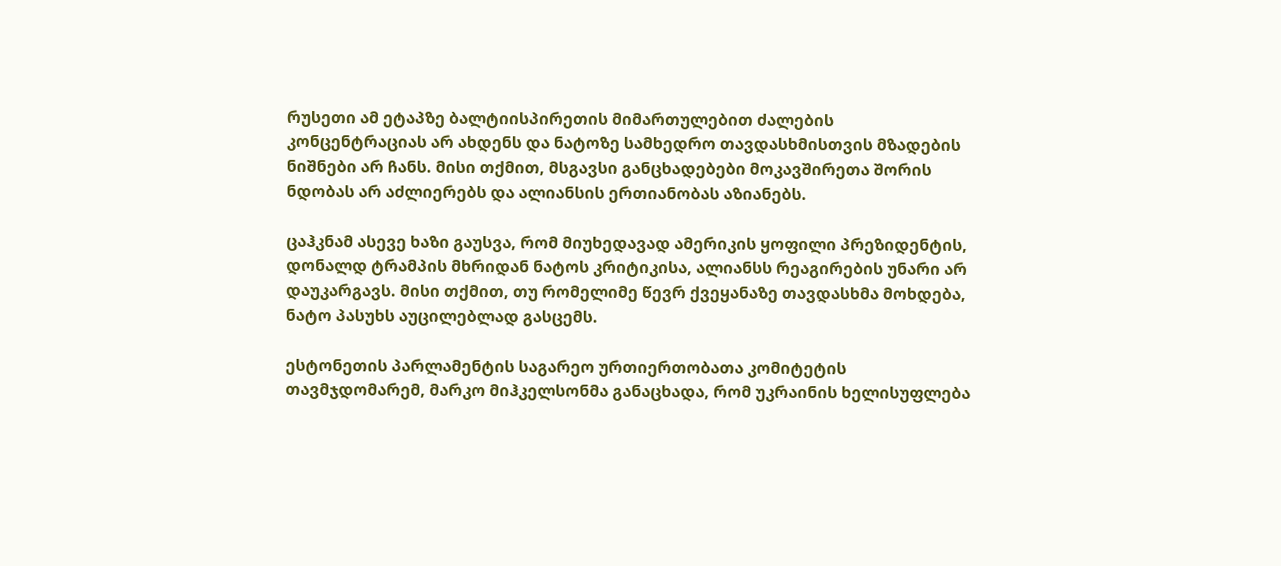რუსეთი ამ ეტაპზე ბალტიისპირეთის მიმართულებით ძალების კონცენტრაციას არ ახდენს და ნატოზე სამხედრო თავდასხმისთვის მზადების ნიშნები არ ჩანს. მისი თქმით, მსგავსი განცხადებები მოკავშირეთა შორის ნდობას არ აძლიერებს და ალიანსის ერთიანობას აზიანებს.

ცაჰკნამ ასევე ხაზი გაუსვა, რომ მიუხედავად ამერიკის ყოფილი პრეზიდენტის, დონალდ ტრამპის მხრიდან ნატოს კრიტიკისა, ალიანსს რეაგირების უნარი არ დაუკარგავს. მისი თქმით, თუ რომელიმე წევრ ქვეყანაზე თავდასხმა მოხდება, ნატო პასუხს აუცილებლად გასცემს.

ესტონეთის პარლამენტის საგარეო ურთიერთობათა კომიტეტის თავმჯდომარემ, მარკო მიჰკელსონმა განაცხადა, რომ უკრაინის ხელისუფლება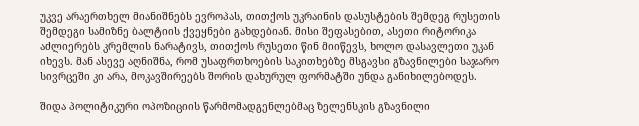უკვე არაერთხელ მიანიშნებს ევროპას, თითქოს უკრაინის დასუსტების შემდეგ რუსეთის შემდეგი სამიზნე ბალტიის ქვეყნები გახდებიან. მისი შეფასებით, ასეთი რიტორიკა აძლიერებს კრემლის ნარატივს, თითქოს რუსეთი წინ მიიწევს, ხოლო დასავლეთი უკან იხევს. მან ასევე აღნიშნა, რომ უსაფრთხოების საკითხებზე მსგავსი გზავნილები საჯარო სივრცეში კი არა, მოკავშირეებს შორის დახურულ ფორმატში უნდა განიხილებოდეს.

შიდა პოლიტიკური ოპოზიციის წარმომადგენლებმაც ზელენსკის გზავნილი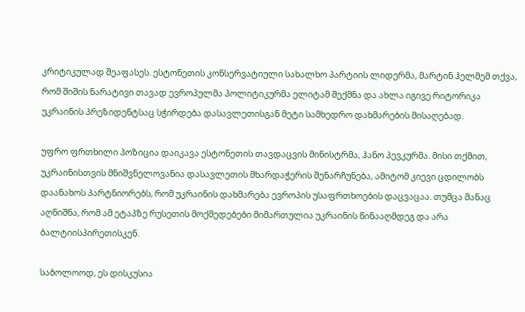კრიტიკულად შეაფასეს. ესტონეთის კონსერვატიული სახალხო პარტიის ლიდერმა, მარტინ ჰელმემ თქვა, რომ შიშის ნარატივი თავად ევროპულმა პოლიტიკურმა ელიტამ შექმნა და ახლა იგივე რიტორიკა უკრაინის პრეზიდენტსაც სჭირდება დასავლეთისგან მეტი სამხედრო დახმარების მისაღებად.

უფრო ფრთხილი პოზიცია დაიკავა ესტონეთის თავდაცვის მინისტრმა, ჰანო პევკურმა. მისი თქმით, უკრაინისთვის მნიშვნელოვანია დასავლეთის მხარდაჭერის შენარჩუნება, ამიტომ კიევი ცდილობს დაანახოს პარტნიორებს, რომ უკრაინის დახმარება ევროპის უსაფრთხოების დაცვაცაა. თუმცა მანაც აღნიშნა, რომ ამ ეტაპზე რუსეთის მოქმედებები მიმართულია უკრაინის წინააღმდეგ და არა ბალტიისპირეთისკენ.

საბოლოოდ, ეს დისკუსია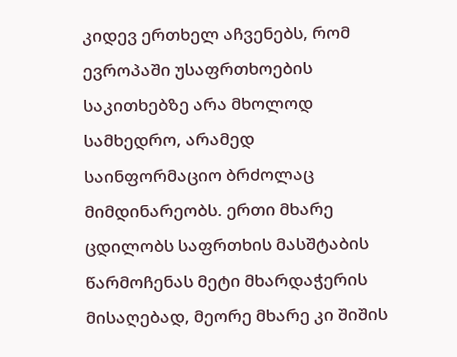კიდევ ერთხელ აჩვენებს, რომ ევროპაში უსაფრთხოების საკითხებზე არა მხოლოდ სამხედრო, არამედ საინფორმაციო ბრძოლაც მიმდინარეობს. ერთი მხარე ცდილობს საფრთხის მასშტაბის წარმოჩენას მეტი მხარდაჭერის მისაღებად, მეორე მხარე კი შიშის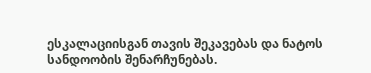ესკალაციისგან თავის შეკავებას და ნატოს სანდოობის შენარჩუნებას.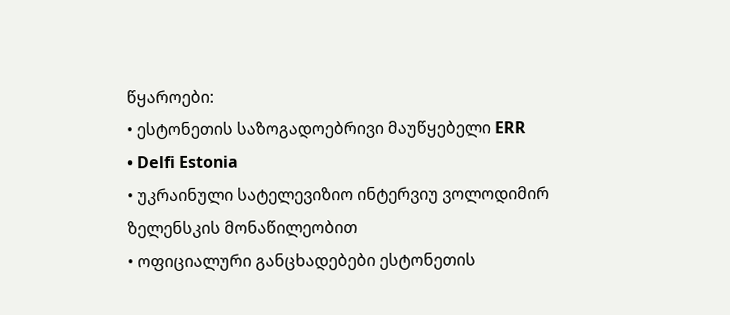წყაროები:
• ესტონეთის საზოგადოებრივი მაუწყებელი ERR
• Delfi Estonia
• უკრაინული სატელევიზიო ინტერვიუ ვოლოდიმირ ზელენსკის მონაწილეობით
• ოფიციალური განცხადებები ესტონეთის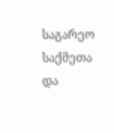საგარეო საქმეთა და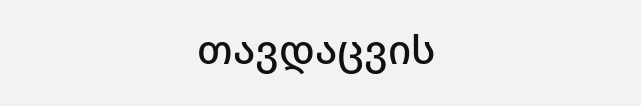თავდაცვის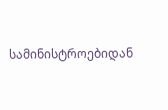სამინისტროებიდან